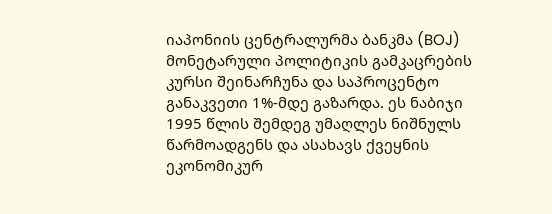იაპონიის ცენტრალურმა ბანკმა (BOJ) მონეტარული პოლიტიკის გამკაცრების კურსი შეინარჩუნა და საპროცენტო განაკვეთი 1%-მდე გაზარდა. ეს ნაბიჯი 1995 წლის შემდეგ უმაღლეს ნიშნულს წარმოადგენს და ასახავს ქვეყნის ეკონომიკურ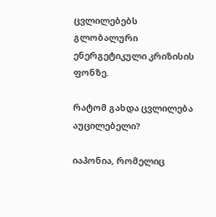ცვლილებებს გლობალური ენერგეტიკული კრიზისის ფონზე.

რატომ გახდა ცვლილება აუცილებელი?

იაპონია, რომელიც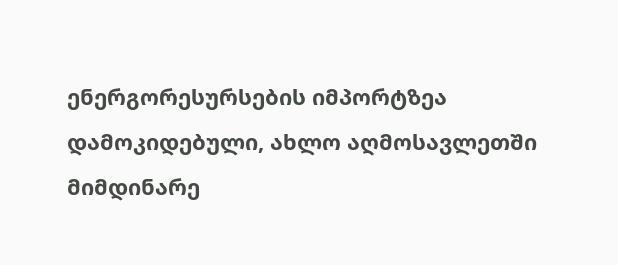ენერგორესურსების იმპორტზეა დამოკიდებული, ახლო აღმოსავლეთში მიმდინარე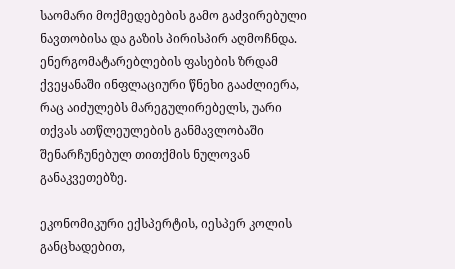საომარი მოქმედებების გამო გაძვირებული ნავთობისა და გაზის პირისპირ აღმოჩნდა. ენერგომატარებლების ფასების ზრდამ ქვეყანაში ინფლაციური წნეხი გააძლიერა, რაც აიძულებს მარეგულირებელს, უარი თქვას ათწლეულების განმავლობაში შენარჩუნებულ თითქმის ნულოვან განაკვეთებზე.

ეკონომიკური ექსპერტის, იესპერ კოლის განცხადებით,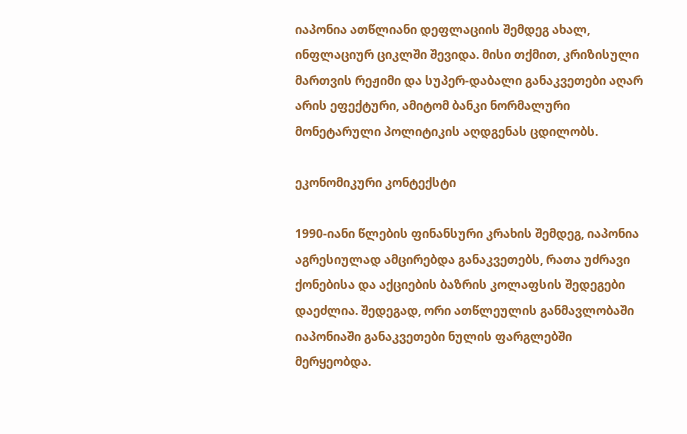იაპონია ათწლიანი დეფლაციის შემდეგ ახალ, ინფლაციურ ციკლში შევიდა. მისი თქმით, კრიზისული მართვის რეჟიმი და სუპერ-დაბალი განაკვეთები აღარ არის ეფექტური, ამიტომ ბანკი ნორმალური მონეტარული პოლიტიკის აღდგენას ცდილობს.

ეკონომიკური კონტექსტი

1990-იანი წლების ფინანსური კრახის შემდეგ, იაპონია აგრესიულად ამცირებდა განაკვეთებს, რათა უძრავი ქონებისა და აქციების ბაზრის კოლაფსის შედეგები დაეძლია. შედეგად, ორი ათწლეულის განმავლობაში იაპონიაში განაკვეთები ნულის ფარგლებში მერყეობდა.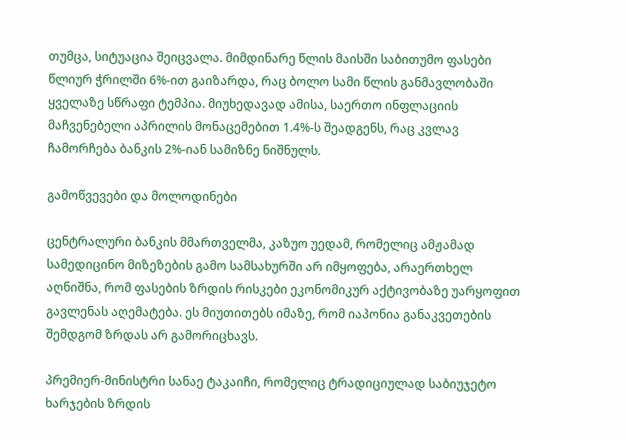თუმცა, სიტუაცია შეიცვალა. მიმდინარე წლის მაისში საბითუმო ფასები წლიურ ჭრილში 6%-ით გაიზარდა, რაც ბოლო სამი წლის განმავლობაში ყველაზე სწრაფი ტემპია. მიუხედავად ამისა, საერთო ინფლაციის მაჩვენებელი აპრილის მონაცემებით 1.4%-ს შეადგენს, რაც კვლავ ჩამორჩება ბანკის 2%-იან სამიზნე ნიშნულს.

გამოწვევები და მოლოდინები

ცენტრალური ბანკის მმართველმა, კაზუო უედამ, რომელიც ამჟამად სამედიცინო მიზეზების გამო სამსახურში არ იმყოფება, არაერთხელ აღნიშნა, რომ ფასების ზრდის რისკები ეკონომიკურ აქტივობაზე უარყოფით გავლენას აღემატება. ეს მიუთითებს იმაზე, რომ იაპონია განაკვეთების შემდგომ ზრდას არ გამორიცხავს.

პრემიერ-მინისტრი სანაე ტაკაიჩი, რომელიც ტრადიციულად საბიუჯეტო ხარჯების ზრდის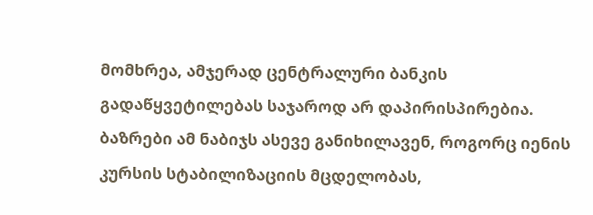მომხრეა, ამჯერად ცენტრალური ბანკის გადაწყვეტილებას საჯაროდ არ დაპირისპირებია. ბაზრები ამ ნაბიჯს ასევე განიხილავენ, როგორც იენის კურსის სტაბილიზაციის მცდელობას,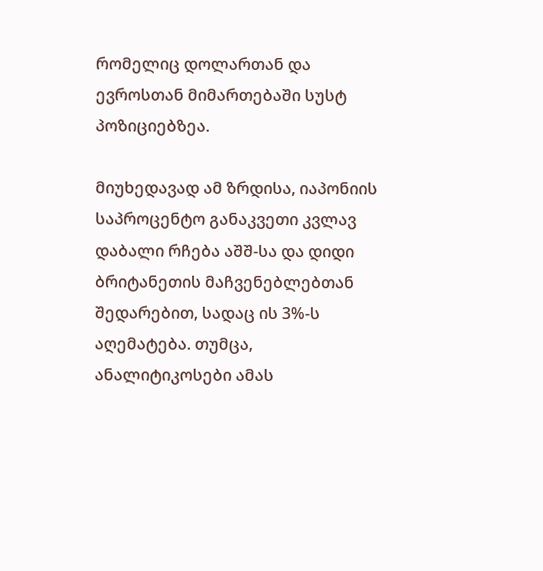რომელიც დოლართან და ევროსთან მიმართებაში სუსტ პოზიციებზეა.

მიუხედავად ამ ზრდისა, იაპონიის საპროცენტო განაკვეთი კვლავ დაბალი რჩება აშშ-სა და დიდი ბრიტანეთის მაჩვენებლებთან შედარებით, სადაც ის 3%-ს აღემატება. თუმცა, ანალიტიკოსები ამას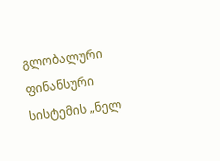გლობალური ფინანსური სისტემის „ნელ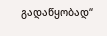გადაწყობად“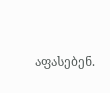აფასებენ.